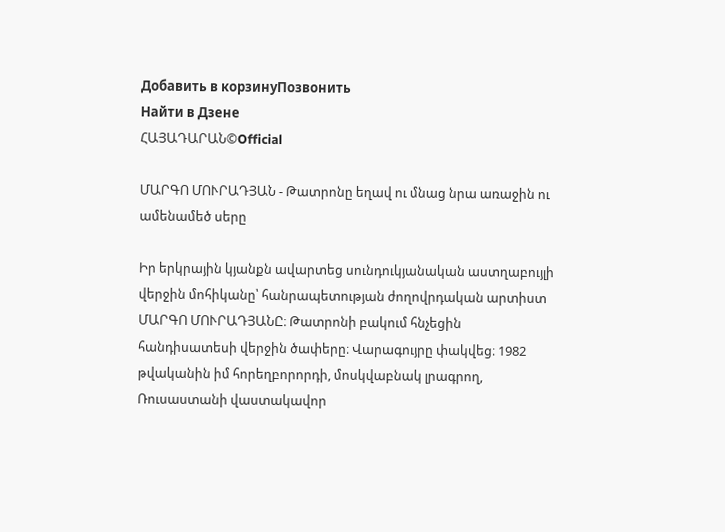Добавить в корзинуПозвонить
Найти в Дзене
ՀԱՅԱԴԱՐԱՆ©Official

ՄԱՐԳՈ ՄՈՒՐԱԴՅԱՆ - Թատրոնը եղավ ու մնաց նրա առաջին ու ամենամեծ սերը

Իր երկրային կյանքն ավարտեց սունդուկյանական աստղաբույլի վերջին մոհիկանը՝ հանրապետության ժողովրդական արտիստ ՄԱՐԳՈ ՄՈՒՐԱԴՅԱՆԸ։ Թատրոնի բակում հնչեցին հանդիսատեսի վերջին ծափերը։ Վարագույրը փակվեց։ 1982 թվականին իմ հորեղբորորդի, մոսկվաբնակ լրագրող, Ռուսաստանի վաստակավոր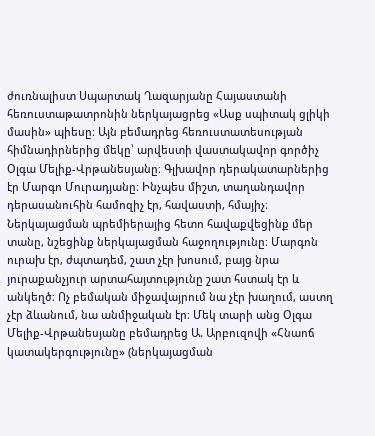ժուռնալիստ Սպարտակ Ղազարյանը Հայաստանի հեռուստաթատրոնին ներկայացրեց «Ասք սպիտակ ցլիկի մասին» պիեսը։ Այն բեմադրեց հեռուստատեսության հիմնադիրներից մեկը՝ արվեստի վաստակավոր գործիչ Օլգա Մելիք-Վրթանեսյանը։ Գլխավոր դերակատարներից էր Մարգո Մուրադյանը։ Ինչպես միշտ, տաղանդավոր դերասանուհին համոզիչ էր, հավաստի, հմայիչ։ Ներկայացման պրեմիերայից հետո հավաքվեցինք մեր տանը, նշեցինք ներկայացման հաջողությունը։ Մարգոն ուրախ էր, ժպտադեմ, շատ չէր խոսում, բայց նրա յուրաքանչյուր արտահայտությունը շատ հստակ էր և անկեղծ։ Ոչ բեմական միջավայրում նա չէր խաղում, աստղ չէր ձևանում, նա անմիջական էր։ Մեկ տարի անց Օլգա Մելիք-Վրթանեսյանը բեմադրեց Ա. Արբուզովի «Հնաոճ կատակերգությունը» (ներկայացման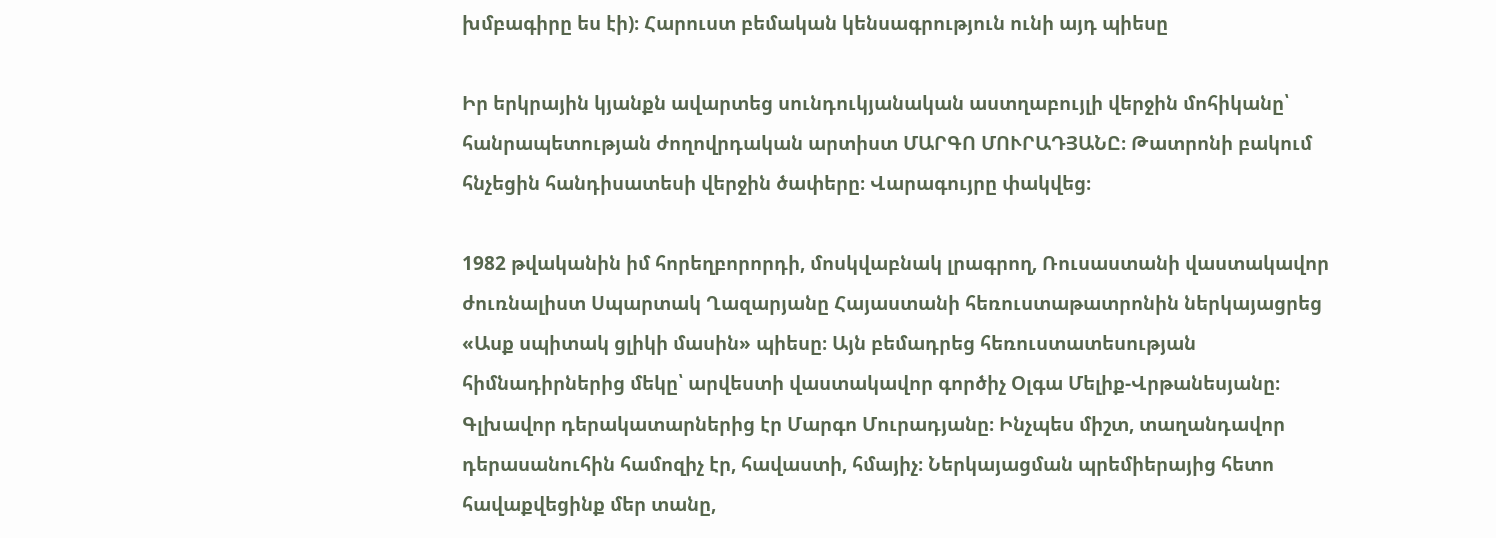խմբագիրը ես էի)։ Հարուստ բեմական կենսագրություն ունի այդ պիեսը

Իր երկրային կյանքն ավարտեց սունդուկյանական աստղաբույլի վերջին մոհիկանը՝ հանրապետության ժողովրդական արտիստ ՄԱՐԳՈ ՄՈՒՐԱԴՅԱՆԸ։ Թատրոնի բակում հնչեցին հանդիսատեսի վերջին ծափերը։ Վարագույրը փակվեց։

1982 թվականին իմ հորեղբորորդի, մոսկվաբնակ լրագրող, Ռուսաստանի վաստակավոր ժուռնալիստ Սպարտակ Ղազարյանը Հայաստանի հեռուստաթատրոնին ներկայացրեց «Ասք սպիտակ ցլիկի մասին» պիեսը։ Այն բեմադրեց հեռուստատեսության հիմնադիրներից մեկը՝ արվեստի վաստակավոր գործիչ Օլգա Մելիք-Վրթանեսյանը։ Գլխավոր դերակատարներից էր Մարգո Մուրադյանը։ Ինչպես միշտ, տաղանդավոր դերասանուհին համոզիչ էր, հավաստի, հմայիչ։ Ներկայացման պրեմիերայից հետո հավաքվեցինք մեր տանը,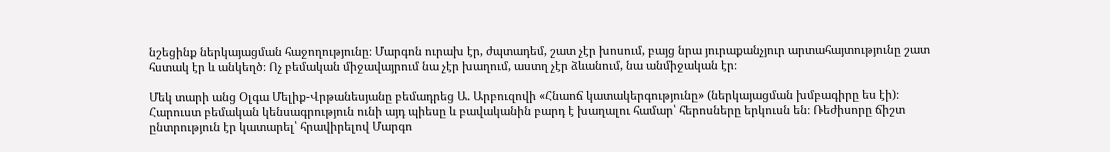նշեցինք ներկայացման հաջողությունը։ Մարգոն ուրախ էր, ժպտադեմ, շատ չէր խոսում, բայց նրա յուրաքանչյուր արտահայտությունը շատ հստակ էր և անկեղծ։ Ոչ բեմական միջավայրում նա չէր խաղում, աստղ չէր ձևանում, նա անմիջական էր։

Մեկ տարի անց Օլգա Մելիք-Վրթանեսյանը բեմադրեց Ա. Արբուզովի «Հնաոճ կատակերգությունը» (ներկայացման խմբագիրը ես էի)։ Հարուստ բեմական կենսագրություն ունի այդ պիեսը և բավականին բարդ է խաղալու համար՝ հերոսները երկուսն են։ Ռեժիսորը ճիշտ ընտրություն էր կատարել՝ հրավիրելով Մարգո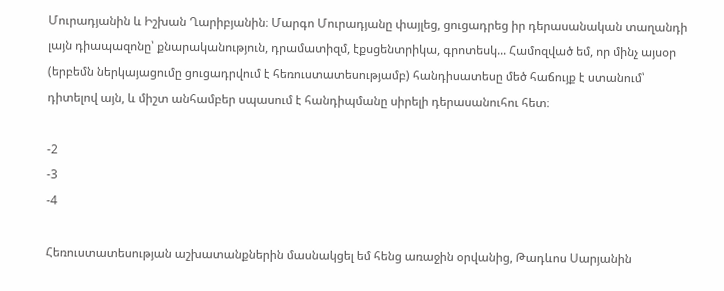Մուրադյանին և Իշխան Ղարիբյանին։ Մարգո Մուրադյանը փայլեց, ցուցադրեց իր դերասանական տաղանդի լայն դիապազոնը՝ քնարականություն, դրամատիզմ, էքսցենտրիկա, գրոտեսկ... Համոզված եմ, որ մինչ այսօր (երբեմն ներկայացումը ցուցադրվում է հեռուստատեսությամբ) հանդիսատեսը մեծ հաճույք է ստանում՝ դիտելով այն, և միշտ անհամբեր սպասում է հանդիպմանը սիրելի դերասանուհու հետ։

-2
-3
-4

Հեռուստատեսության աշխատանքներին մասնակցել եմ հենց առաջին օրվանից, Թադևոս Սարյանին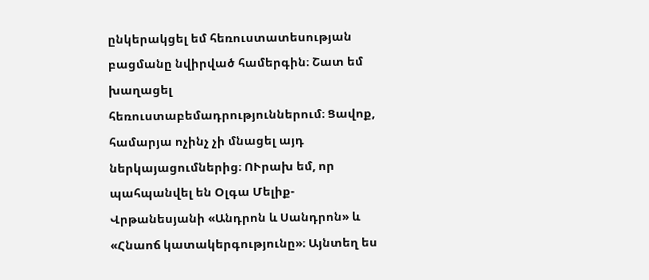ընկերակցել եմ հեռուստատեսության բացմանը նվիրված համերգին։ Շատ եմ խաղացել հեռուստաբեմադրություններում։ Ցավոք, համարյա ոչինչ չի մնացել այդ ներկայացումներից։ ՈՒրախ եմ, որ պահպանվել են Օլգա Մելիք-Վրթանեսյանի «Անդրոն և Սանդրոն» և «Հնաոճ կատակերգությունը»։ Այնտեղ ես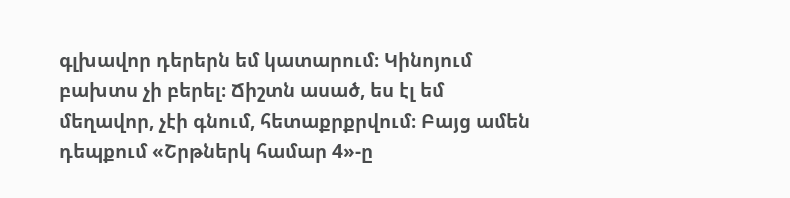գլխավոր դերերն եմ կատարում։ Կինոյում բախտս չի բերել։ Ճիշտն ասած, ես էլ եմ մեղավոր, չէի գնում, հետաքրքրվում։ Բայց ամեն դեպքում «Շրթներկ համար 4»-ը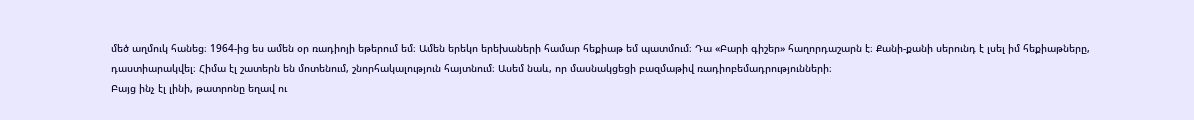մեծ աղմուկ հանեց։ 1964-ից ես ամեն օր ռադիոյի եթերում եմ։ Ամեն երեկո երեխաների համար հեքիաթ եմ պատմում։ Դա «Բարի գիշեր» հաղորդաշարն է։ Քանի-քանի սերունդ է լսել իմ հեքիաթները, դաստիարակվել։ Հիմա էլ շատերն են մոտենում, շնորհակալություն հայտնում։ Ասեմ նաև, որ մասնակցեցի բազմաթիվ ռադիոբեմադրությունների։
Բայց ինչ էլ լինի, թատրոնը եղավ ու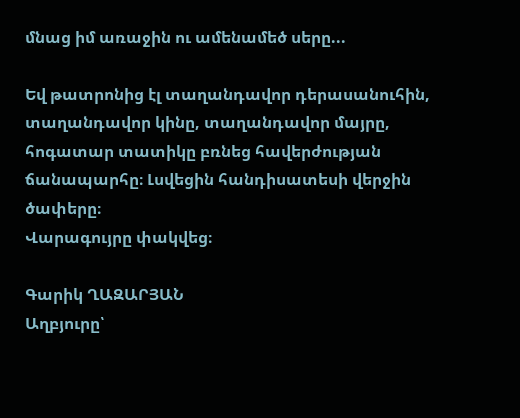մնաց իմ առաջին ու ամենամեծ սերը...

Եվ թատրոնից էլ տաղանդավոր դերասանուհին, տաղանդավոր կինը, տաղանդավոր մայրը, հոգատար տատիկը բռնեց հավերժության ճանապարհը։ Լսվեցին հանդիսատեսի վերջին ծափերը։
Վարագույրը փակվեց։

Գարիկ ՂԱԶԱՐՅԱՆ
Աղբյուրը՝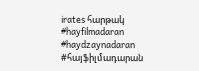irates հարթակ
#hayfilmadaran #haydzaynadaran #հայֆիլմադարան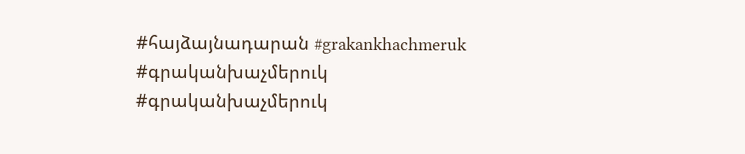#հայձայնադարան #grakankhachmeruk #գրականխաչմերուկ #գրականխաչմերուկ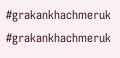#grakankhachmeruk #grakankhachmeruk